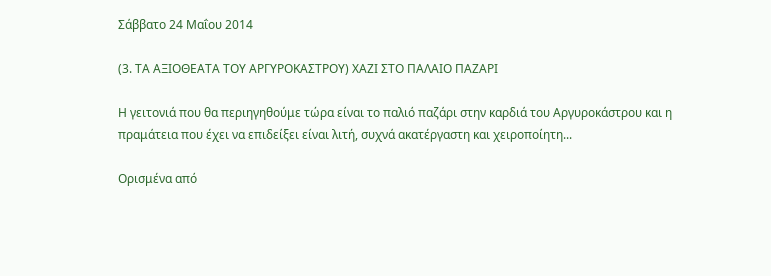Σάββατο 24 Μαΐου 2014

(3. ΤΑ ΑΞΙΟΘΕΑΤΑ ΤΟΥ ΑΡΓΥΡΟΚΑΣΤΡΟΥ) ΧΑΖΙ ΣΤΟ ΠΑΛAΙΟ ΠΑΖΑΡΙ

Η γειτονιά που θα περιηγηθούμε τώρα είναι το παλιό παζάρι στην καρδιά του Αργυροκάστρου και η πραμάτεια που έχει να επιδείξει είναι λιτή, συχνά ακατέργαστη και χειροποίητη...

Ορισμένα από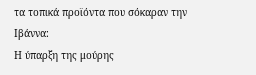τα τοπικά προϊόντα που σόκαραν την Ιβάννα:
Η ύπαρξη της μούρης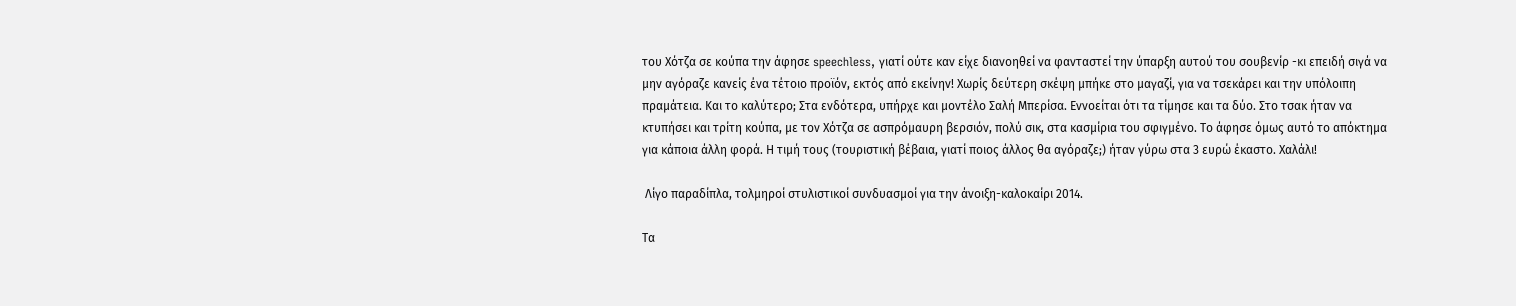του Χότζα σε κούπα την άφησε speechless, γιατί ούτε καν είχε διανοηθεί να φανταστεί την ύπαρξη αυτού του σουβενίρ -κι επειδή σιγά να μην αγόραζε κανείς ένα τέτοιο προϊόν, εκτός από εκείνην! Χωρίς δεύτερη σκέψη μπήκε στο μαγαζί, για να τσεκάρει και την υπόλοιπη πραμάτεια. Και το καλύτερο; Στα ενδότερα, υπήρχε και μοντέλο Σαλή Μπερίσα. Εννοείται ότι τα τίμησε και τα δύο. Στο τσακ ήταν να κτυπήσει και τρίτη κούπα, με τον Χότζα σε ασπρόμαυρη βερσιόν, πολύ σικ, στα κασμίρια του σφιγμένο. Το άφησε όμως αυτό το απόκτημα για κάποια άλλη φορά. Η τιμή τους (τουριστική βέβαια, γιατί ποιος άλλος θα αγόραζε;) ήταν γύρω στα 3 ευρώ έκαστο. Χαλάλι!

 Λίγο παραδίπλα, τολμηροί στυλιστικοί συνδυασμοί για την άνοιξη-καλοκαίρι 2014.

Τα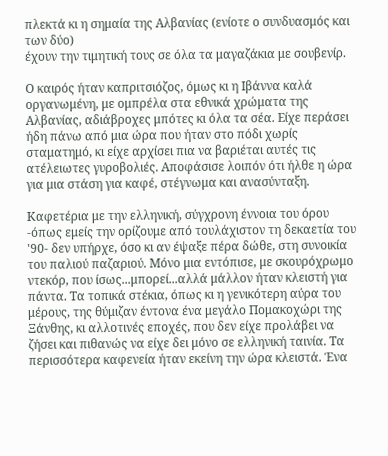πλεκτά κι η σημαία της Αλβανίας (ενίοτε ο συνδυασμός και των δύο)
έχουν την τιμητική τους σε όλα τα μαγαζάκια με σουβενίρ.

Ο καιρός ήταν καπριτσιόζος, όμως κι η Ιβάννα καλά οργανωμένη, με ομπρέλα στα εθνικά χρώματα της Αλβανίας, αδιάβροχες μπότες κι όλα τα σέα. Είχε περάσει ήδη πάνω από μια ώρα που ήταν στο πόδι χωρίς σταματημό, κι είχε αρχίσει πια να βαριέται αυτές τις ατέλειωτες γυροβολιές. Αποφάσισε λοιπόν ότι ήλθε η ώρα για μια στάση για καφέ, στέγνωμα και ανασύνταξη.

Καφετέρια με την ελληνική, σύγχρονη έννοια του όρου -όπως εμείς την ορίζουμε από τουλάχιστον τη δεκαετία του '90- δεν υπήρχε, όσο κι αν έψαξε πέρα δώθε, στη συνοικία του παλιού παζαριού. Mόνο μια εντόπισε, με σκουρόχρωμο ντεκόρ, που ίσως...μπορεί...αλλά μάλλον ήταν κλειστή για πάντα. Τα τοπικά στέκια, όπως κι η γενικότερη αύρα του μέρους, της θύμιζαν έντονα ένα μεγάλο Πομακοχώρι της Ξάνθης, κι αλλοτινές εποχές, που δεν είχε προλάβει να ζήσει και πιθανώς να είχε δει μόνο σε ελληνική ταινία. Τα περισσότερα καφενεία ήταν εκείνη την ώρα κλειστά. Ένα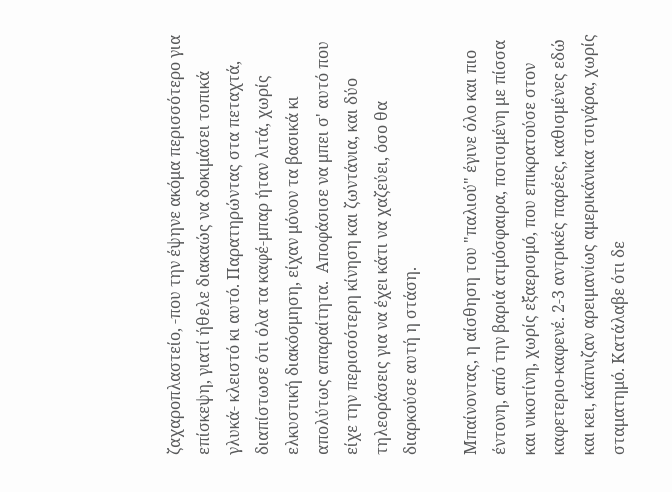ζαχαροπλαστείο, -που την έψηνε ακόμα περισσότερο για επίσκεψη, γιατί ήθελε διακαώς να δοκιμάσει τοπικά γλυκά- κλειστό κι αυτό. Παρατηρώντας στα πεταχτά, διαπίστωσε ότι όλα τα καφέ-μπαρ ήταν λιτά, χωρίς ελκυστική διακόσμηση, είχαν μόνον τα βασικά κι απολύτως απαραίτητα.  Αποφάσισε να μπει σ' αυτό που είχε την περισσότερη κίνηση και ζωντάνια, και δύο τηλεοράσεις για να έχει κάτι να χαζεύει, όσο θα διαρκούσε αυτή η στάση.

Μπαίνοντας, η αίσθηση του "παλιού" έγινε όλο και πιο έντονη, από την βαριά ατμόσφαιρα, ποτισμένη με πίσσα και νικοτίνη, χωρίς εξαερισμό, που επικρατούσε στον καφετεριο-καφενέ. 2-3 αντρικές παρέες, καθισμένες εδώ και κει, κάπνιζαν αρειμανίως αμερικάνικα τσιγάρα, χωρίς σταματημό. Κατάλαβε ότι δε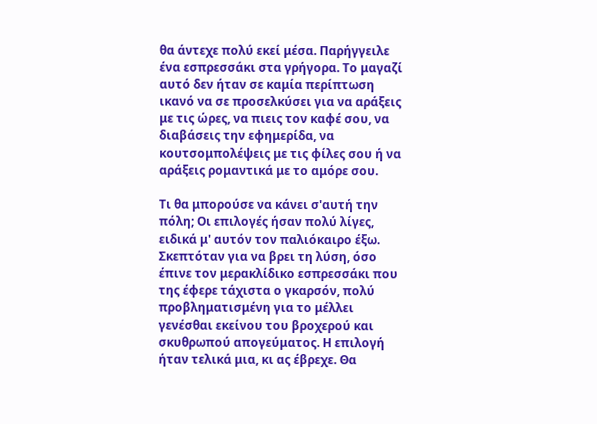θα άντεχε πολύ εκεί μέσα. Παρήγγειλε ένα εσπρεσσάκι στα γρήγορα. Το μαγαζί αυτό δεν ήταν σε καμία περίπτωση ικανό να σε προσελκύσει για να αράξεις με τις ώρες, να πιεις τον καφέ σου, να διαβάσεις την εφημερίδα, να κουτσομπολέψεις με τις φίλες σου ή να αράξεις ρομαντικά με το αμόρε σου.

Τι θα μπορούσε να κάνει σ'αυτή την πόλη; Οι επιλογές ήσαν πολύ λίγες, ειδικά μ' αυτόν τον παλιόκαιρο έξω. Σκεπτόταν για να βρει τη λύση, όσο έπινε τον μερακλίδικο εσπρεσσάκι που της έφερε τάχιστα ο γκαρσόν, πολύ προβληματισμένη για το μέλλει γενέσθαι εκείνου του βροχερού και σκυθρωπού απογεύματος. Η επιλογή ήταν τελικά μια, κι ας έβρεχε. Θα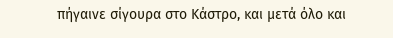πήγαινε σίγουρα στο Κάστρο, και μετά όλο και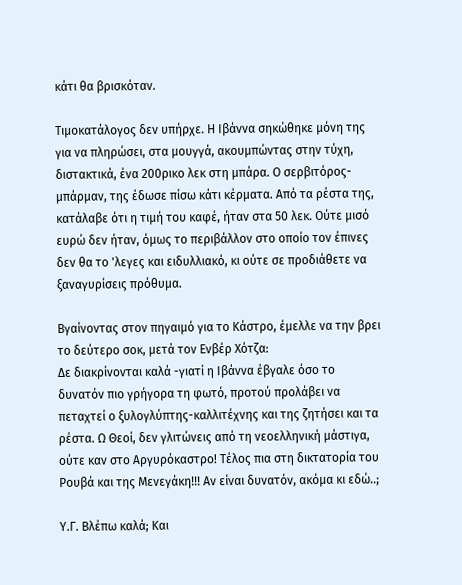κάτι θα βρισκόταν.

Τιμοκατάλογος δεν υπήρχε. Η Ιβάννα σηκώθηκε μόνη της για να πληρώσει, στα μουγγά, ακουμπώντας στην τύχη, διστακτικά, ένα 200ρικο λεκ στη μπάρα. Ο σερβιτόρος-μπάρμαν, της έδωσε πίσω κάτι κέρματα. Από τα ρέστα της, κατάλαβε ότι η τιμή του καφέ, ήταν στα 50 λεκ. Ούτε μισό ευρώ δεν ήταν, όμως το περιβάλλον στο οποίο τον έπινες δεν θα το 'λεγες και ειδυλλιακό, κι ούτε σε προδιάθετε να ξαναγυρίσεις πρόθυμα.

Βγαίνοντας στον πηγαιμό για το Κάστρο, έμελλε να την βρει το δεύτερο σοκ, μετά τον Ενβέρ Χότζα:
Δε διακρίνονται καλά -γιατί η Ιβάννα έβγαλε όσο το δυνατόν πιο γρήγορα τη φωτό, προτού προλάβει να πεταχτεί ο ξυλογλύπτης-καλλιτέχνης και της ζητήσει και τα ρέστα. Ω Θεοί, δεν γλιτώνεις από τη νεοελληνική μάστιγα, ούτε καν στο Αργυρόκαστρο! Tέλος πια στη δικτατορία του Ρουβά και της Μενεγάκη!!! Αν είναι δυνατόν, ακόμα κι εδώ..;

Υ.Γ. Βλέπω καλά; Και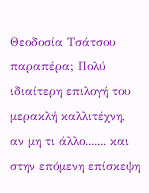Θεοδοσία Τσάτσου παραπέρα; Πολύ ιδιαίτερη επιλογή του μερακλή καλλιτέχνη, αν μη τι άλλο....... και στην επόμενη επίσκεψη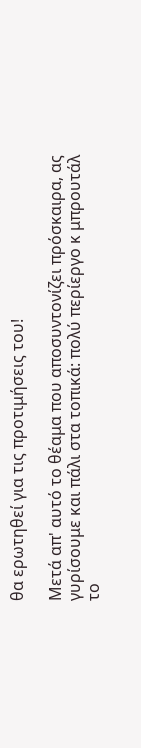θα ερωτηθεί για τις προτιμήσεις του!

Μετά απ' αυτό το θέαμα που αποσυντονίζει πρόσκαιρα, ας γυρίσουμε και πάλι στα τοπικά: πολύ περίεργο κ μπρουτάλ το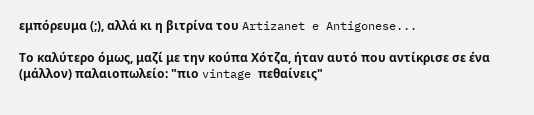εμπόρευμα (;), αλλά κι η βιτρίνα του Artizanet e Antigonese...

Το καλύτερο όμως, μαζί με την κούπα Χότζα, ήταν αυτό που αντίκρισε σε ένα (μάλλον) παλαιοπωλείο: "πιο vintage πεθαίνεις"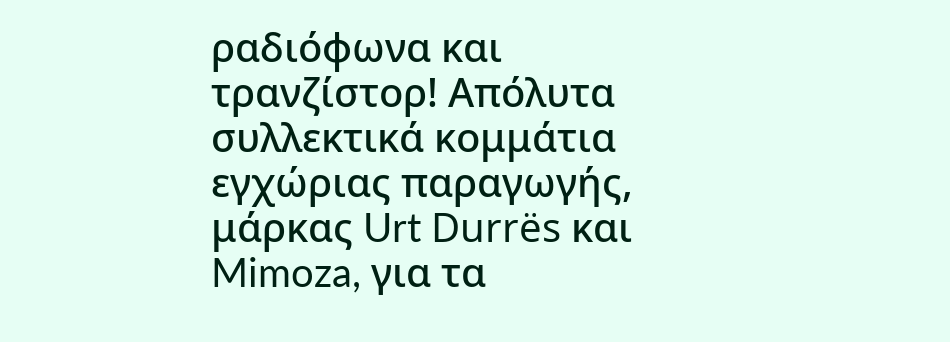ραδιόφωνα και τρανζίστορ! Απόλυτα συλλεκτικά κομμάτια εγχώριας παραγωγής, μάρκας Urt Durrës και Mimoza, για τα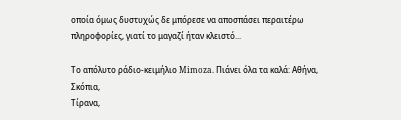οποία όμως δυστυχώς δε μπόρεσε να αποσπάσει περαιτέρω πληροφορίες, γιατί το μαγαζί ήταν κλειστό...

Το απόλυτο ράδιο-κειμήλιο Mimoza. Πιάνει όλα τα καλά: Αθήνα, Σκόπια,
Τίρανα,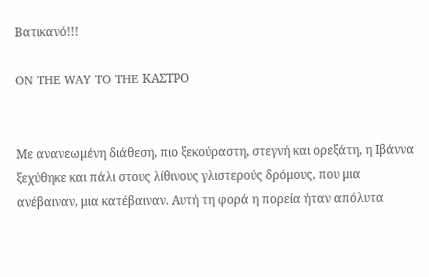Βατικανό!!!

ON THE WAY TO THE ΚΑΣΤΡΟ


Με ανανεωμένη διάθεση, πιο ξεκούραστη, στεγνή και ορεξάτη, η Ιβάννα ξεχύθηκε και πάλι στους λίθινους γλιστερούς δρόμους, που μια ανέβαιναν, μια κατέβαιναν. Αυτή τη φορά η πορεία ήταν απόλυτα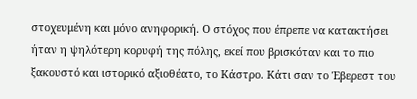στοχευμένη και μόνο ανηφορική. Ο στόχος που έπρεπε να κατακτήσει ήταν η ψηλότερη κορυφή της πόλης, εκεί που βρισκόταν και το πιο ξακουστό και ιστορικό αξιοθέατο, το Κάστρο. Κάτι σαν το Έβερεστ του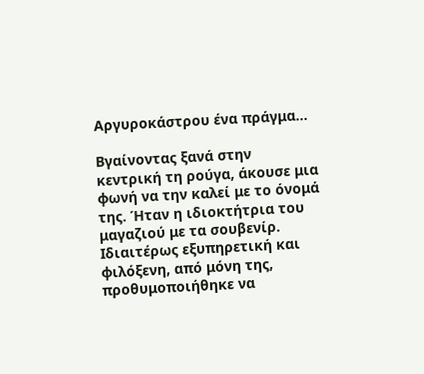Αργυροκάστρου ένα πράγμα...

Βγαίνοντας ξανά στην κεντρική τη ρούγα, άκουσε μια φωνή να την καλεί με το όνομά της. Ήταν η ιδιοκτήτρια του μαγαζιού με τα σουβενίρ. Ιδιαιτέρως εξυπηρετική και φιλόξενη, από μόνη της, προθυμοποιήθηκε να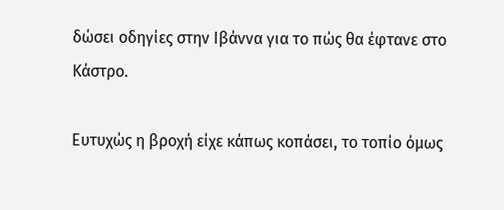δώσει οδηγίες στην Ιβάννα για το πώς θα έφτανε στο Κάστρο.

Ευτυχώς η βροχή είχε κάπως κοπάσει, το τοπίο όμως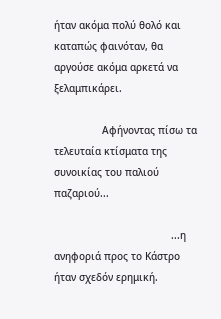ήταν ακόμα πολύ θολό και καταπώς φαινόταν, θα αργούσε ακόμα αρκετά να ξελαμπικάρει.

                Αφήνοντας πίσω τα τελευταία κτίσματα της συνοικίας του παλιού παζαριού...

                                       ...η ανηφοριά προς το Κάστρο ήταν σχεδόν ερημική.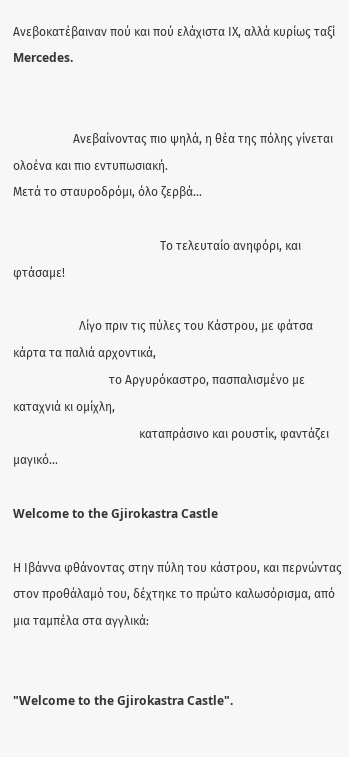Ανεβοκατέβαιναν πού και πού ελάχιστα ΙΧ, αλλά κυρίως ταξί Mercedes.


                    Aνεβαίνοντας πιο ψηλά, η θέα της πόλης γίνεται ολοένα και πιο εντυπωσιακή.
Μετά το σταυροδρόμι, όλο ζερβά...

                                                 Το τελευταίο ανηφόρι, και φτάσαμε!

                      Λίγο πριν τις πύλες του Κάστρου, με φάτσα κάρτα τα παλιά αρχοντικά,
                                το Αργυρόκαστρο, πασπαλισμένο με καταχνιά κι ομίχλη,
                                          καταπράσινο και ρουστίκ, φαντάζει μαγικό...

Welcome to the Gjirokastra Castle

Η Ιβάννα φθάνοντας στην πύλη του κάστρου, και περνώντας στον προθάλαμό του, δέχτηκε τo πρώτο καλωσόρισμα, από μια ταμπέλα στα αγγλικά:


"Welcome to the Gjirokastra Castle".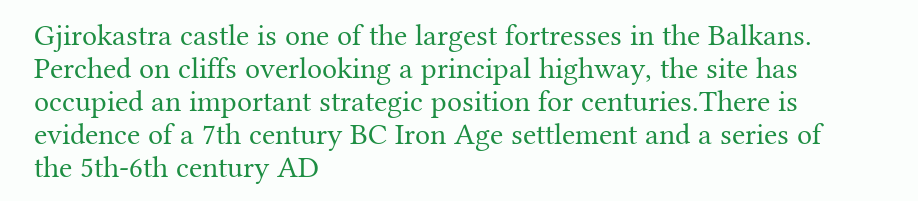Gjirokastra castle is one of the largest fortresses in the Balkans. Perched on cliffs overlooking a principal highway, the site has occupied an important strategic position for centuries.There is evidence of a 7th century BC Iron Age settlement and a series of the 5th-6th century AD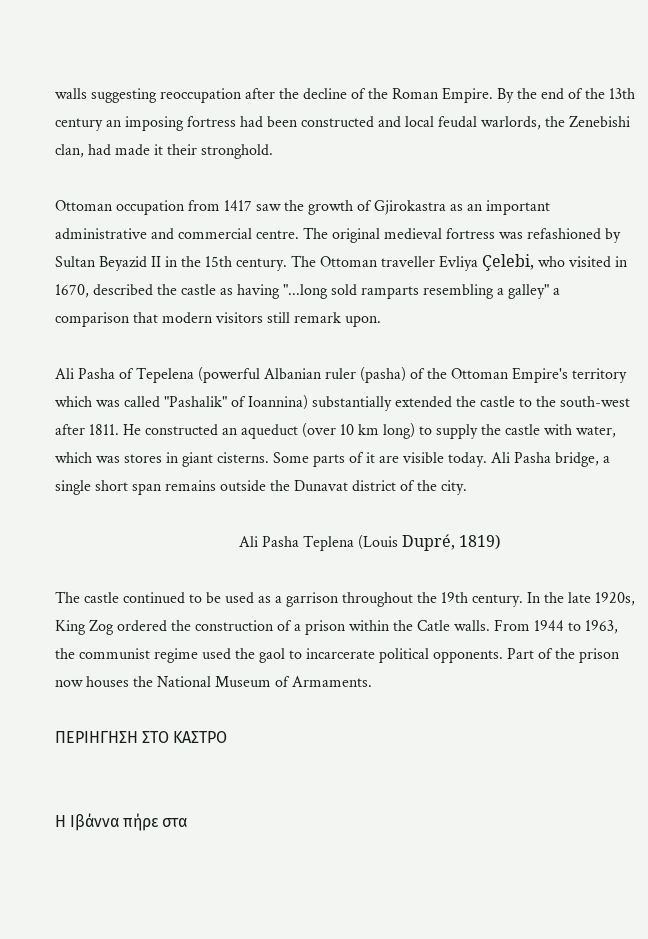walls suggesting reoccupation after the decline of the Roman Empire. By the end of the 13th century an imposing fortress had been constructed and local feudal warlords, the Zenebishi clan, had made it their stronghold.

Ottoman occupation from 1417 saw the growth of Gjirokastra as an important administrative and commercial centre. The original medieval fortress was refashioned by Sultan Beyazid II in the 15th century. The Ottoman traveller Evliya Çelebi, who visited in 1670, described the castle as having "...long sold ramparts resembling a galley" a comparison that modern visitors still remark upon.

Ali Pasha of Tepelena (powerful Albanian ruler (pasha) of the Ottoman Empire's territory which was called "Pashalik" of Ioannina) substantially extended the castle to the south-west after 1811. He constructed an aqueduct (over 10 km long) to supply the castle with water, which was stores in giant cisterns. Some parts of it are visible today. Ali Pasha bridge, a single short span remains outside the Dunavat district of the city.

                                              Ali Pasha Teplena (Louis Dupré, 1819)

The castle continued to be used as a garrison throughout the 19th century. In the late 1920s, King Zog ordered the construction of a prison within the Catle walls. From 1944 to 1963, the communist regime used the gaol to incarcerate political opponents. Part of the prison now houses the National Museum of Armaments.

ΠΕΡΙΗΓΗΣΗ ΣΤΟ ΚΑΣΤΡΟ


Η Ιβάννα πήρε στα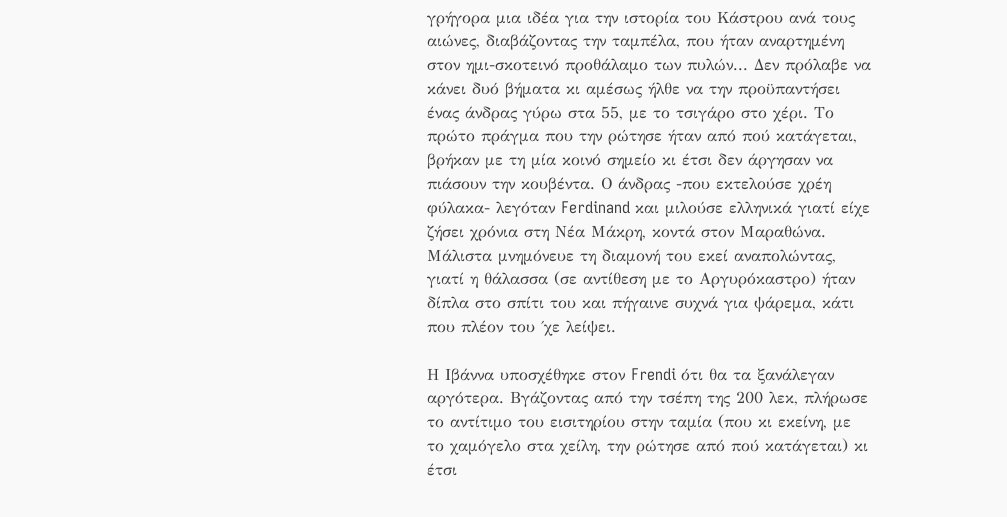γρήγορα μια ιδέα για την ιστορία του Κάστρου ανά τους αιώνες, διαβάζοντας την ταμπέλα, που ήταν αναρτημένη στον ημι-σκοτεινό προθάλαμο των πυλών... Δεν πρόλαβε να κάνει δυό βήματα κι αμέσως ήλθε να την προϋπαντήσει ένας άνδρας γύρω στα 55, με το τσιγάρο στο χέρι. Το πρώτο πράγμα που την ρώτησε ήταν από πού κατάγεται, βρήκαν με τη μία κοινό σημείο κι έτσι δεν άργησαν να πιάσουν την κουβέντα. Ο άνδρας -που εκτελούσε χρέη φύλακα- λεγόταν Ferdinand και μιλούσε ελληνικά γιατί είχε ζήσει χρόνια στη Νέα Μάκρη, κοντά στον Μαραθώνα. Μάλιστα μνημόνευε τη διαμονή του εκεί αναπολώντας, γιατί η θάλασσα (σε αντίθεση με το Αργυρόκαστρο) ήταν δίπλα στο σπίτι του και πήγαινε συχνά για ψάρεμα, κάτι που πλέον του ΄χε λείψει.

Η Ιβάννα υποσχέθηκε στον Frendi ότι θα τα ξανάλεγαν αργότερα. Βγάζοντας από την τσέπη της 200 λεκ, πλήρωσε το αντίτιμο του εισιτηρίου στην ταμία (που κι εκείνη, με το χαμόγελο στα χείλη, την ρώτησε από πού κατάγεται) κι έτσι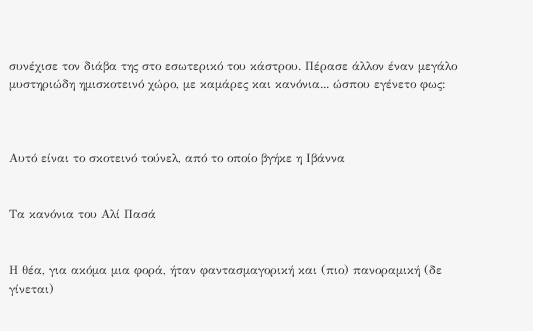συνέχισε τον διάβα της στο εσωτερικό του κάστρου. Πέρασε άλλον έναν μεγάλο μυστηριώδη ημισκοτεινό χώρο, με καμάρες και κανόνια... ώσπου εγένετο φως:



Αυτό είναι το σκοτεινό τούνελ, από το οποίο βγήκε η Ιβάννα


Τα κανόνια του Αλί Πασά


Η θέα, για ακόμα μια φορά, ήταν φαντασμαγορική και (πιο) πανοραμική (δε γίνεται)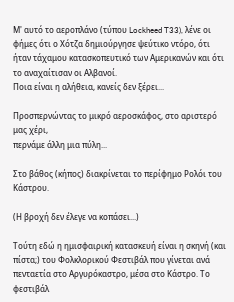Μ' αυτό το αεροπλάνο (τύπου Lockheed T33), λένε οι φήμες ότι ο Χότζα δημιούργησε ψεύτικο ντόρο, ότι ήταν τάχαμου κατασκοπευτικό των Αμερικανών και ότι το αναχαίτισαν οι Αλβανοί.
Ποια είναι η αλήθεια, κανείς δεν ξέρει...

Προσπερνώντας το μικρό αεροσκάφος, στο αριστερό μας χέρι,
περνάμε άλλη μια πύλη...

Στο βάθος (κήπος) διακρίνεται το περίφημο Ρολόι του Κάστρου.

(Η βροχή δεν έλεγε να κοπάσει...)

Τούτη εδώ η ημισφαιρική κατασκευή είναι η σκηνή (και πίστα;) του Φολκλορικού Φεστιβάλ που γίνεται ανά πενταετία στο Αργυρόκαστρο, μέσα στο Κάστρο. Το φεστιβάλ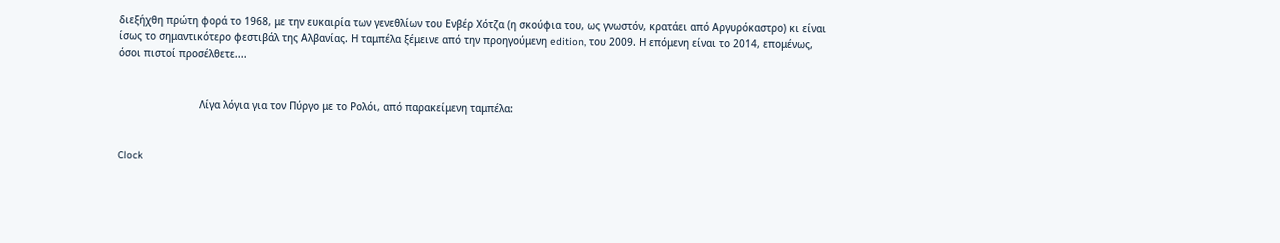διεξήχθη πρώτη φορά το 1968, με την ευκαιρία των γενεθλίων του Ενβέρ Χότζα (η σκούφια του, ως γνωστόν, κρατάει από Αργυρόκαστρο) κι είναι ίσως το σημαντικότερο φεστιβάλ της Αλβανίας. Η ταμπέλα ξέμεινε από την προηγούμενη edition, του 2009. Η επόμενη είναι το 2014, επομένως, όσοι πιστοί προσέλθετε....


                           Λίγα λόγια για τον Πύργο με το Ρολόι, από παρακείμενη ταμπέλα:


Clock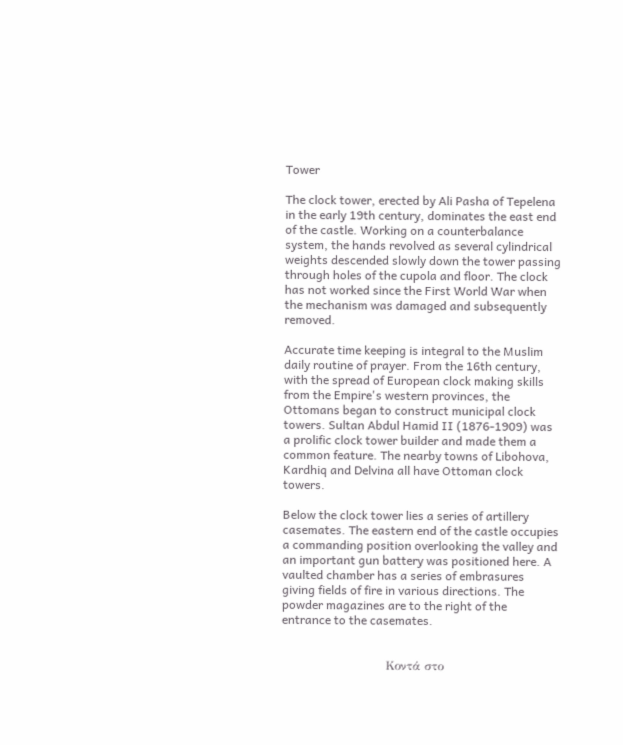Tower

The clock tower, erected by Ali Pasha of Tepelena in the early 19th century, dominates the east end of the castle. Working on a counterbalance system, the hands revolved as several cylindrical weights descended slowly down the tower passing through holes of the cupola and floor. The clock has not worked since the First World War when the mechanism was damaged and subsequently removed.

Accurate time keeping is integral to the Muslim daily routine of prayer. From the 16th century, with the spread of European clock making skills from the Empire's western provinces, the Ottomans began to construct municipal clock towers. Sultan Abdul Hamid II (1876-1909) was a prolific clock tower builder and made them a common feature. The nearby towns of Libohova, Kardhiq and Delvina all have Ottoman clock towers.

Below the clock tower lies a series of artillery casemates. The eastern end of the castle occupies a commanding position overlooking the valley and an important gun battery was positioned here. A vaulted chamber has a series of embrasures giving fields of fire in various directions. The powder magazines are to the right of the entrance to the casemates.


                          Κοντά στο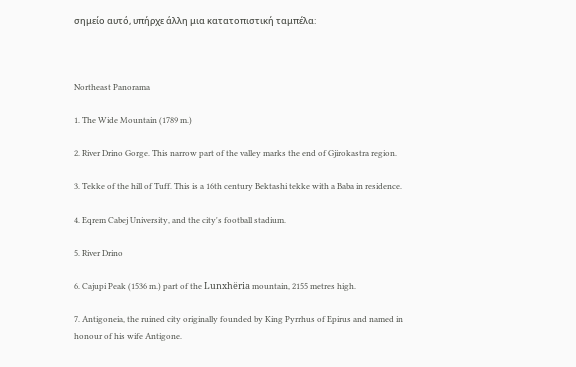σημείο αυτό, υπήρχε άλλη μια κατατοπιστική ταμπέλα:



Northeast Panorama

1. The Wide Mountain (1789 m.)

2. River Drino Gorge. This narrow part of the valley marks the end of Gjirokastra region.

3. Tekke of the hill of Tuff. This is a 16th century Bektashi tekke with a Baba in residence.

4. Eqrem Cabej University, and the city's football stadium.

5. River Drino

6. Cajupi Peak (1536 m.) part of the Lunxhëria mountain, 2155 metres high.

7. Antigoneia, the ruined city originally founded by King Pyrrhus of Epirus and named in honour of his wife Antigone.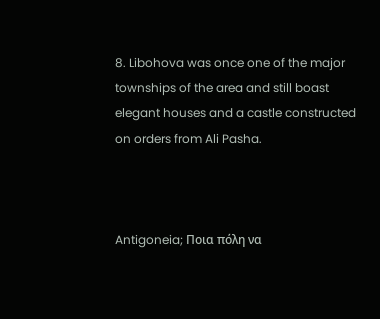8. Libohova was once one of the major townships of the area and still boast elegant houses and a castle constructed on orders from Ali Pasha.



Antigoneia; Ποια πόλη να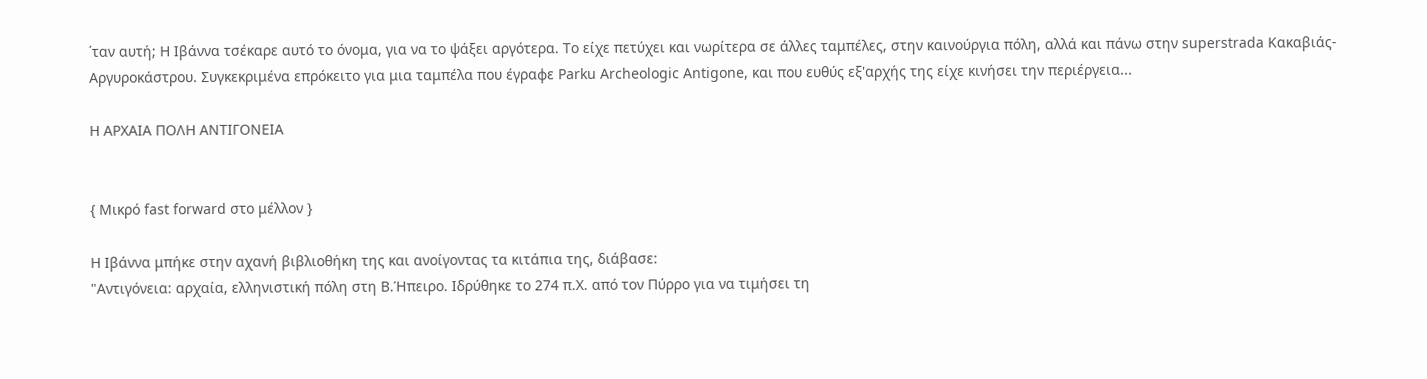΄ταν αυτή; Η Ιβάννα τσέκαρε αυτό το όνομα, για να το ψάξει αργότερα. Το είχε πετύχει και νωρίτερα σε άλλες ταμπέλες, στην καινούργια πόλη, αλλά και πάνω στην superstrada Κακαβιάς- Αργυροκάστρου. Συγκεκριμένα επρόκειτο για μια ταμπέλα που έγραφε Parku Archeologic Antigone, και που ευθύς εξ'αρχής της είχε κινήσει την περιέργεια...

Η ΑΡΧΑΙΑ ΠΟΛΗ ΑΝΤΙΓΟΝΕΙΑ


{ Μικρό fast forward στο μέλλον }

Η Ιβάννα μπήκε στην αχανή βιβλιοθήκη της και ανοίγοντας τα κιτάπια της, διάβασε:
"Αντιγόνεια: αρχαία, ελληνιστική πόλη στη Β.Ήπειρο. Ιδρύθηκε το 274 π.Χ. από τον Πύρρο για να τιμήσει τη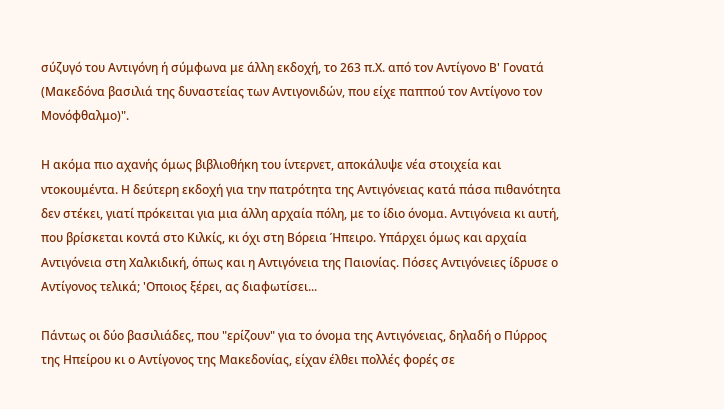σύζυγό του Αντιγόνη ή σύμφωνα με άλλη εκδοχή, το 263 π.Χ. από τον Αντίγονο Β' Γονατά (Μακεδόνα βασιλιά της δυναστείας των Αντιγονιδών, που είχε παππού τον Αντίγονο τον Μονόφθαλμο)".

Η ακόμα πιο αχανής όμως βιβλιοθήκη του ίντερνετ, αποκάλυψε νέα στοιχεία και ντοκουμέντα. Η δεύτερη εκδοχή για την πατρότητα της Αντιγόνειας κατά πάσα πιθανότητα δεν στέκει, γιατί πρόκειται για μια άλλη αρχαία πόλη, με το ίδιο όνομα. Αντιγόνεια κι αυτή, που βρίσκεται κοντά στο Κιλκίς, κι όχι στη Βόρεια Ήπειρο. Υπάρχει όμως και αρχαία Αντιγόνεια στη Χαλκιδική, όπως και η Αντιγόνεια της Παιονίας. Πόσες Αντιγόνειες ίδρυσε ο Αντίγονος τελικά; 'Οποιος ξέρει, ας διαφωτίσει...

Πάντως οι δύο βασιλιάδες, που "ερίζουν" για το όνομα της Αντιγόνειας, δηλαδή ο Πύρρος της Ηπείρου κι ο Αντίγονος της Μακεδονίας, είχαν έλθει πολλές φορές σε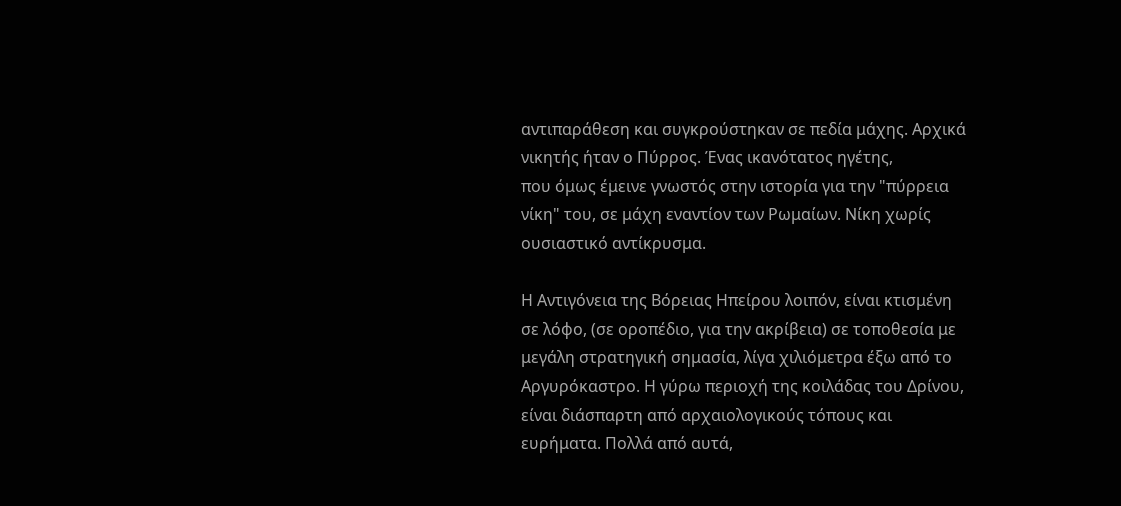αντιπαράθεση και συγκρούστηκαν σε πεδία μάχης. Αρχικά νικητής ήταν ο Πύρρος. Ένας ικανότατος ηγέτης,
που όμως έμεινε γνωστός στην ιστορία για την "πύρρεια νίκη" του, σε μάχη εναντίον των Ρωμαίων. Νίκη χωρίς ουσιαστικό αντίκρυσμα.

Η Αντιγόνεια της Βόρειας Ηπείρου λοιπόν, είναι κτισμένη σε λόφο, (σε οροπέδιο, για την ακρίβεια) σε τοποθεσία με μεγάλη στρατηγική σημασία, λίγα χιλιόμετρα έξω από το Αργυρόκαστρο. Η γύρω περιοχή της κοιλάδας του Δρίνου, είναι διάσπαρτη από αρχαιολογικούς τόπους και ευρήματα. Πολλά από αυτά,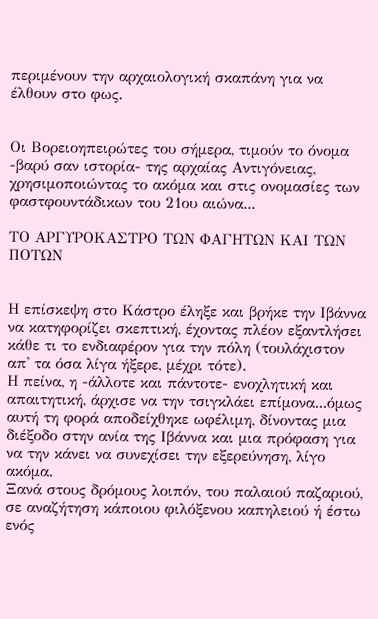περιμένουν την αρχαιολογική σκαπάνη για να έλθουν στο φως.


Oι Βορειοηπειρώτες του σήμερα, τιμούν το όνομα -βαρύ σαν ιστορία- της αρχαίας Αντιγόνειας, χρησιμοποιώντας το ακόμα και στις ονομασίες των φαστφουντάδικων του 21ου αιώνα...

ΤΟ ΑΡΓΥΡΟΚΑΣΤΡΟ ΤΩΝ ΦΑΓΗΤΩΝ ΚΑΙ ΤΩΝ ΠΟΤΩΝ


Η επίσκεψη στο Κάστρο έληξε και βρήκε την Ιβάννα να κατηφορίζει σκεπτική, έχοντας πλέον εξαντλήσει κάθε τι το ενδιαφέρον για την πόλη (τουλάχιστον απ' τα όσα λίγα ήξερε, μέχρι τότε).
Η πείνα, η -άλλοτε και πάντοτε- ενοχλητική και απαιτητική, άρχισε να την τσιγκλάει επίμονα...όμως αυτή τη φορά αποδείχθηκε ωφέλιμη, δίνοντας μια διέξοδο στην ανία της Ιβάννα και μια πρόφαση για να την κάνει να συνεχίσει την εξερεύνηση, λίγο ακόμα.
Ξανά στους δρόμους λοιπόν, του παλαιού παζαριού, σε αναζήτηση κάποιου φιλόξενου καπηλειού ή έστω ενός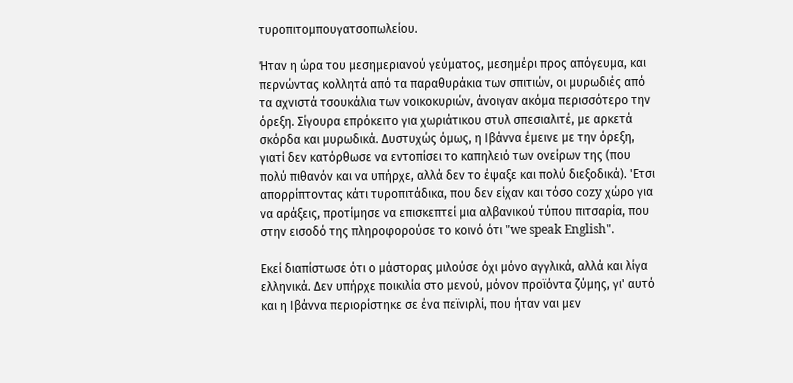τυροπιτομπουγατσοπωλείου.

Ήταν η ώρα του μεσημεριανού γεύματος, μεσημέρι προς απόγευμα, και περνώντας κολλητά από τα παραθυράκια των σπιτιών, οι μυρωδιές από τα αχνιστά τσουκάλια των νοικοκυριών, άνοιγαν ακόμα περισσότερο την όρεξη. Σίγουρα επρόκειτο για χωριάτικου στυλ σπεσιαλιτέ, με αρκετά σκόρδα και μυρωδικά. Δυστυχώς όμως, η Ιβάννα έμεινε με την όρεξη, γιατί δεν κατόρθωσε να εντοπίσει το καπηλειό των ονείρων της (που πολύ πιθανόν και να υπήρχε, αλλά δεν το έψαξε και πολύ διεξοδικά). 'Ετσι απορρίπτοντας κάτι τυροπιτάδικα, που δεν είχαν και τόσο cozy χώρο για να αράξεις, προτίμησε να επισκεπτεί μια αλβανικού τύπου πιτσαρία, που στην εισοδό της πληροφορούσε το κοινό ότι "we speak English".

Εκεί διαπίστωσε ότι ο μάστορας μιλούσε όχι μόνο αγγλικά, αλλά και λίγα ελληνικά. Δεν υπήρχε ποικιλία στο μενού, μόνον προϊόντα ζύμης, γι' αυτό και η Ιβάννα περιορίστηκε σε ένα πεϊνιρλί, που ήταν ναι μεν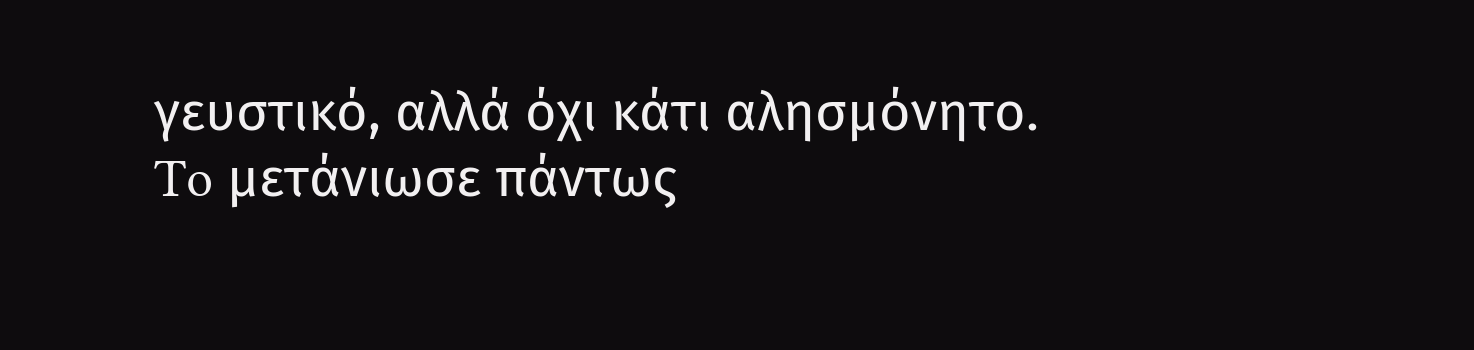γευστικό, αλλά όχι κάτι αλησμόνητο. To μετάνιωσε πάντως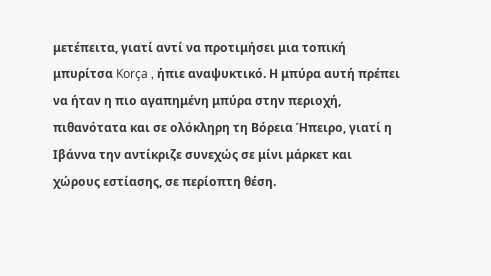μετέπειτα, γιατί αντί να προτιμήσει μια τοπική μπυρίτσα Korça , ήπιε αναψυκτικό. Η μπύρα αυτή πρέπει να ήταν η πιο αγαπημένη μπύρα στην περιοχή, πιθανότατα και σε ολόκληρη τη Βόρεια Ήπειρο, γιατί η Ιβάννα την αντίκριζε συνεχώς σε μίνι μάρκετ και χώρους εστίασης, σε περίοπτη θέση.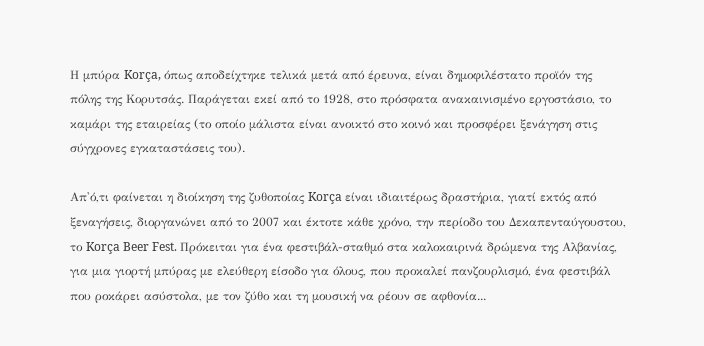Η μπύρα Korça, όπως αποδείχτηκε τελικά μετά από έρευνα, είναι δημοφιλέστατο προϊόν της πόλης της Κορυτσάς. Παράγεται εκεί από το 1928, στο πρόσφατα ανακαινισμένο εργοστάσιο, το καμάρι της εταιρείας (το οποίο μάλιστα είναι ανοικτό στο κοινό και προσφέρει ξενάγηση στις σύγχρονες εγκαταστάσεις του).

Απ'ό,τι φαίνεται η διοίκηση της ζυθοποίας Korça είναι ιδιαιτέρως δραστήρια, γιατί εκτός από ξεναγήσεις, διοργανώνει από το 2007 και έκτοτε κάθε χρόνο, την περίοδο του Δεκαπενταύγουστου, το Korça Beer Fest. Πρόκειται για ένα φεστιβάλ-σταθμό στα καλοκαιρινά δρώμενα της Αλβανίας, για μια γιορτή μπύρας με ελεύθερη είσοδο για όλους, που προκαλεί πανζουρλισμό, ένα φεστιβάλ που ροκάρει ασύστολα, με τον ζύθο και τη μουσική να ρέουν σε αφθονία...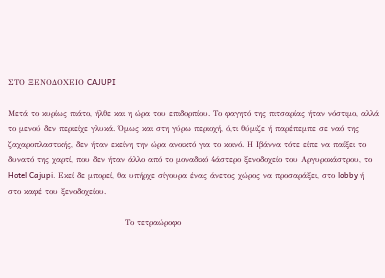ΣΤΟ ΞΕΝΟΔΟΧΕΙΟ CAJUPI

Mετά το κυρίως πιάτο, ήλθε και η ώρα του επιδορπίου. Το φαγητό της πιτσαρίας ήταν νόστιμο, αλλά το μενού δεν περιείχε γλυκά. Όμως και στη γύρω περιοχή, ό,τι θύμιζε ή παρέπεμπε σε ναό της ζαχαροπλαστικής, δεν ήταν εκείνη την ώρα ανοικτό για το κοινό. Η Ιβάννα τότε είπε να παίξει το δυνατό της χαρτί, που δεν ήταν άλλο από το μοναδικό 4άστερο ξενοδοχείο του Αργυροκάστρου, το Hotel Cajupi. Εκεί δε μπορεί, θα υπήρχε σίγουρα ένας άνετος χώρος να προσαράξει, στο lobby ή στο καφέ του ξενοδοχείου.

                                       Το τετραώροφο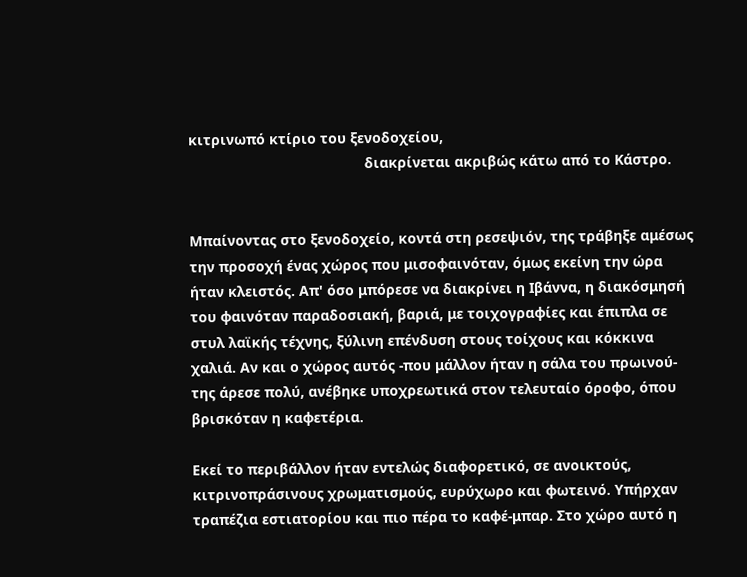κιτρινωπό κτίριο του ξενοδοχείου,
                                            διακρίνεται ακριβώς κάτω από το Κάστρο.


Μπαίνοντας στο ξενοδοχείο, κοντά στη ρεσεψιόν, της τράβηξε αμέσως την προσοχή ένας χώρος που μισοφαινόταν, όμως εκείνη την ώρα ήταν κλειστός. Απ' όσο μπόρεσε να διακρίνει η Ιβάννα, η διακόσμησή του φαινόταν παραδοσιακή, βαριά, με τοιχογραφίες και έπιπλα σε στυλ λαϊκής τέχνης, ξύλινη επένδυση στους τοίχους και κόκκινα χαλιά. Αν και ο χώρος αυτός -που μάλλον ήταν η σάλα του πρωινού- της άρεσε πολύ, ανέβηκε υποχρεωτικά στον τελευταίο όροφο, όπου βρισκόταν η καφετέρια.

Εκεί το περιβάλλον ήταν εντελώς διαφορετικό, σε ανοικτούς, κιτρινοπράσινους χρωματισμούς, ευρύχωρο και φωτεινό. Υπήρχαν τραπέζια εστιατορίου και πιο πέρα το καφέ-μπαρ. Στο χώρο αυτό η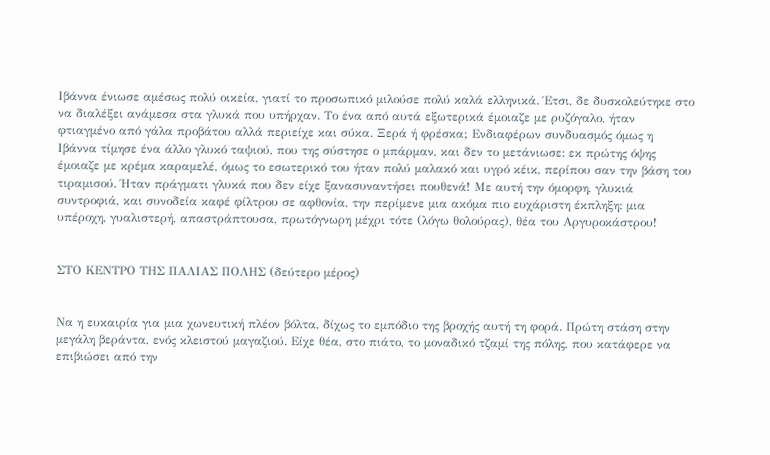Ιβάννα ένιωσε αμέσως πολύ οικεία, γιατί το προσωπικό μιλούσε πολύ καλά ελληνικά. Έτσι, δε δυσκολεύτηκε στο να διαλέξει ανάμεσα στα γλυκά που υπήρχαν. Το ένα από αυτά εξωτερικά έμοιαζε με ρυζόγαλο, ήταν φτιαγμένο από γάλα προβάτου αλλά περιείχε και σύκα. Ξερά ή φρέσκα; Ενδιαφέρων συνδυασμός όμως η Ιβάννα τίμησε ένα άλλο γλυκό ταψιού, που της σύστησε ο μπάρμαν, και δεν το μετάνιωσε: εκ πρώτης όψης έμοιαζε με κρέμα καραμελέ, όμως το εσωτερικό του ήταν πολύ μαλακό και υγρό κέικ, περίπου σαν την βάση του τιραμισού. Ήταν πράγματι γλυκά που δεν είχε ξανασυναντήσει πουθενά! Με αυτή την όμορφη, γλυκιά συντροφιά, και συνοδεία καφέ φίλτρου σε αφθονία, την περίμενε μια ακόμα πιο ευχάριστη έκπληξη: μια υπέροχη, γυαλιστερή, απαστράπτουσα, πρωτόγνωρη μέχρι τότε (λόγω θολούρας), θέα του Αργυροκάστρου!


ΣΤΟ ΚΕΝΤΡΟ ΤΗΣ ΠΑΛΙΑΣ ΠΟΛΗΣ (δεύτερο μέρος)


Να η ευκαιρία για μια χωνευτική πλέον βόλτα, δίχως το εμπόδιο της βροχής αυτή τη φορά. Πρώτη στάση στην μεγάλη βεράντα, ενός κλειστού μαγαζιού. Είχε θέα, στο πιάτο, το μοναδικό τζαμί της πόλης, που κατάφερε να επιβιώσει από την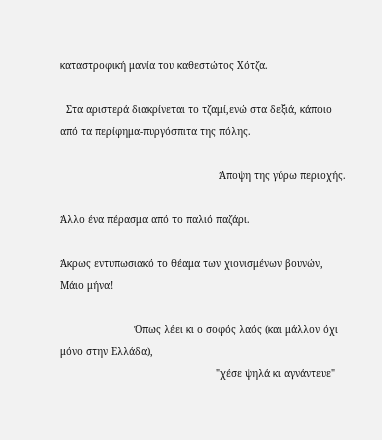καταστροφική μανία του καθεστώτος Χότζα.

  Στα αριστερά διακρίνεται το τζαμί,ενώ στα δεξιά, κάποιο από τα περίφημα-πυργόσπιτα της πόλης.

                                                     Άποψη της γύρω περιοχής.

Άλλο ένα πέρασμα από το παλιό παζάρι.

Άκρως εντυπωσιακό το θέαμα των χιονισμένων βουνών, Μάιο μήνα!

                         Όπως λέει κι ο σοφός λαός (και μάλλον όχι μόνο στην Ελλάδα),
                                                    "χέσε ψηλά κι αγνάντευε"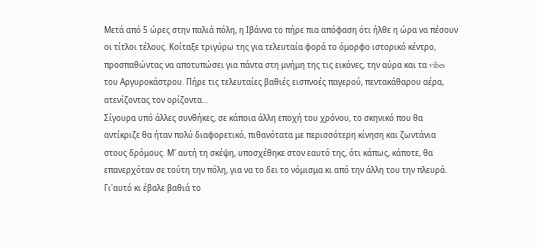Μετά από 5 ώρες στην παλιά πόλη, η Ιβάννα το πήρε πια απόφαση ότι ήλθε η ώρα να πέσουν οι τίτλοι τέλους. Κοίταξε τριγύρω της για τελευταία φορά το όμορφο ιστορικό κέντρο, προσπαθώντας να αποτυπώσει για πάντα στη μνήμη της τις εικόνες, την αύρα και τα vibes του Αργυροκάστρου. Πήρε τις τελευταίες βαθιές εισπνοές παγερού, πεντακάθαρου αέρα, ατενίζοντας τον ορίζοντα...
Σίγουρα υπό άλλες συνθήκες, σε κάποια άλλη εποχή του χρόνου, το σκηνικό που θα αντίκριζε θα ήταν πολύ διαφορετικό, πιθανότατα με περισσότερη κίνηση και ζωντάνια στους δρόμους. Μ' αυτή τη σκέψη, υποσχέθηκε στον εαυτό της, ότι κάπως, κάποτε, θα επανερχόταν σε τούτη την πόλη, για να το δει το νόμισμα κι από την άλλη του την πλευρά. Γι'αυτό κι έβαλε βαθιά το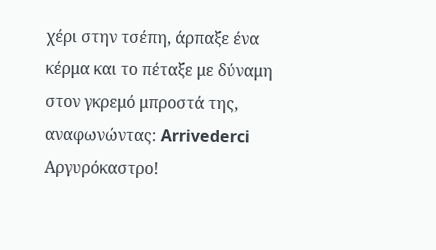χέρι στην τσέπη, άρπαξε ένα κέρμα και το πέταξε με δύναμη στον γκρεμό μπροστά της, αναφωνώντας: Arrivederci Αργυρόκαστρο!